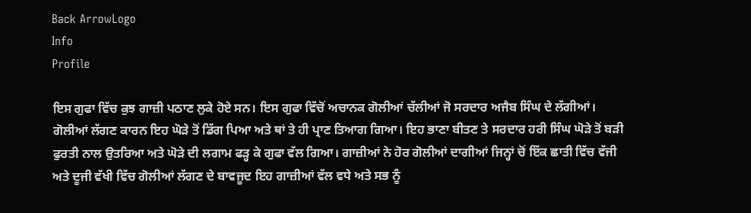Back ArrowLogo
Info
Profile

ਇਸ ਗੁਫਾ ਵਿੱਚ ਕੁਝ ਗਾਜ਼ੀ ਪਠਾਣ ਲੁਕੇ ਹੋਏ ਸਨ। ਇਸ ਗੁਫਾ ਵਿੱਚੋਂ ਅਚਾਨਕ ਗੋਲੀਆਂ ਚੱਲੀਆਂ ਜੋ ਸਰਦਾਰ ਅਜੈਬ ਸਿੰਘ ਦੇ ਲੱਗੀਆਂ। ਗੋਲੀਆਂ ਲੱਗਣ ਕਾਰਨ ਇਹ ਘੋੜੇ ਤੋਂ ਡਿੱਗ ਪਿਆ ਅਤੇ ਥਾਂ ਤੇ ਹੀ ਪ੍ਰਾਣ ਤਿਆਗ ਗਿਆ। ਇਹ ਭਾਣਾ ਬੀਤਣ ਤੇ ਸਰਦਾਰ ਹਰੀ ਸਿੰਘ ਘੋੜੇ ਤੋਂ ਬੜੀ ਫੁਰਤੀ ਨਾਲ ਉਤਰਿਆ ਅਤੇ ਘੋੜੇ ਦੀ ਲਗਾਮ ਫੜ੍ਹ ਕੇ ਗੁਫਾ ਵੱਲ ਗਿਆ। ਗਾਜ਼ੀਆਂ ਨੇ ਹੋਰ ਗੋਲੀਆਂ ਦਾਗੀਆਂ ਜਿਨ੍ਹਾਂ ਚੋਂ ਇੱਕ ਛਾਤੀ ਵਿੱਚ ਵੱਜੀ ਅਤੇ ਦੂਜੀ ਵੱਖੀ ਵਿੱਚ ਗੋਲੀਆਂ ਲੱਗਣ ਦੇ ਬਾਵਜੂਦ ਇਹ ਗਾਜ਼ੀਆਂ ਵੱਲ ਵਧੇ ਅਤੇ ਸਭ ਨੂੰ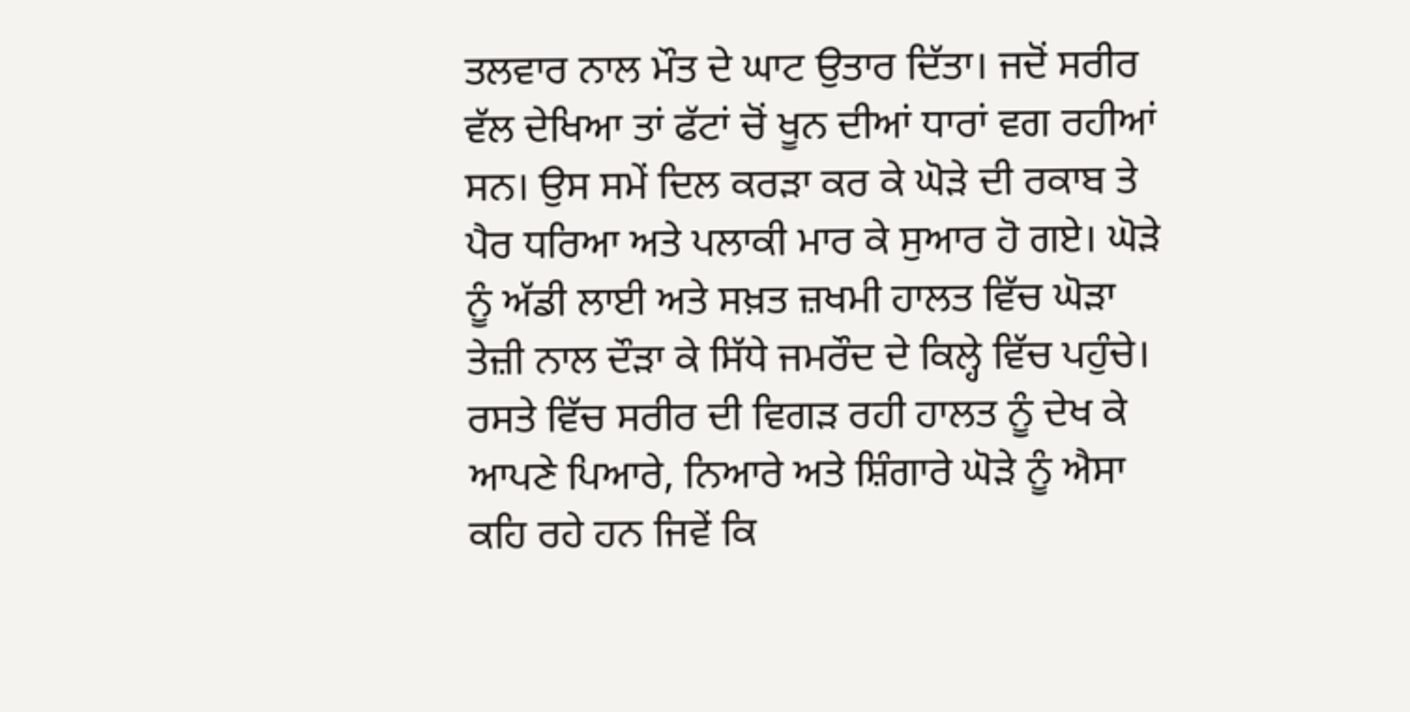ਤਲਵਾਰ ਨਾਲ ਮੌਤ ਦੇ ਘਾਟ ਉਤਾਰ ਦਿੱਤਾ। ਜਦੋਂ ਸਰੀਰ ਵੱਲ ਦੇਖਿਆ ਤਾਂ ਫੱਟਾਂ ਚੋਂ ਖੂਨ ਦੀਆਂ ਧਾਰਾਂ ਵਗ ਰਹੀਆਂ ਸਨ। ਉਸ ਸਮੇਂ ਦਿਲ ਕਰੜਾ ਕਰ ਕੇ ਘੋੜੇ ਦੀ ਰਕਾਬ ਤੇ ਪੈਰ ਧਰਿਆ ਅਤੇ ਪਲਾਕੀ ਮਾਰ ਕੇ ਸੁਆਰ ਹੋ ਗਏ। ਘੋੜੇ ਨੂੰ ਅੱਡੀ ਲਾਈ ਅਤੇ ਸਖ਼ਤ ਜ਼ਖਮੀ ਹਾਲਤ ਵਿੱਚ ਘੋੜਾ ਤੇਜ਼ੀ ਨਾਲ ਦੌੜਾ ਕੇ ਸਿੱਧੇ ਜਮਰੌਦ ਦੇ ਕਿਲ੍ਹੇ ਵਿੱਚ ਪਹੁੰਚੇ। ਰਸਤੇ ਵਿੱਚ ਸਰੀਰ ਦੀ ਵਿਗੜ ਰਹੀ ਹਾਲਤ ਨੂੰ ਦੇਖ ਕੇ ਆਪਣੇ ਪਿਆਰੇ, ਨਿਆਰੇ ਅਤੇ ਸ਼ਿੰਗਾਰੇ ਘੋੜੇ ਨੂੰ ਐਸਾ ਕਹਿ ਰਹੇ ਹਨ ਜਿਵੇਂ ਕਿ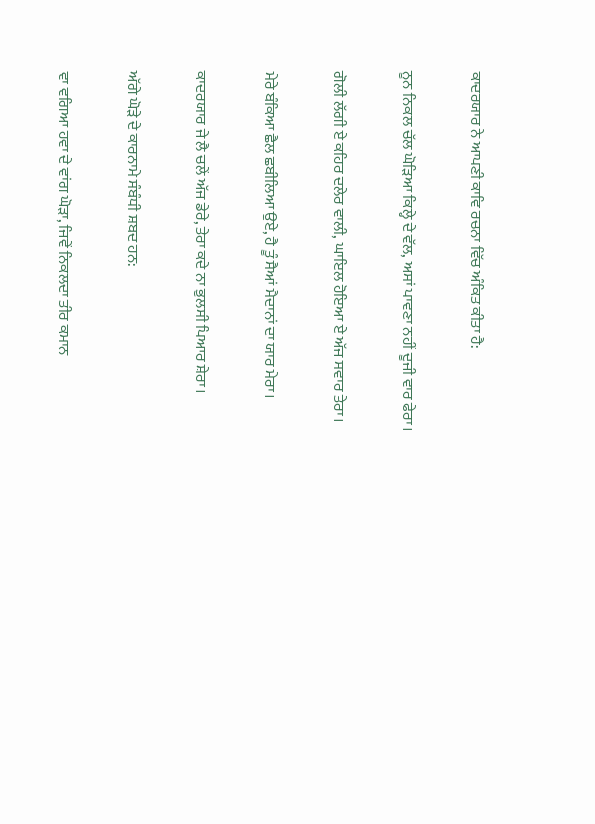ਕਾਦਰਯਾਰ ਨੇ ਆਪਣੀ ਕਾਵਿ ਰਚਨਾ ਵਿੱਚ ਅੰਕਿਤ ਕੀਤਾ ਹੈ:

ਨੂਨ ਨਿਕਲ ਚੱਲ ਘੋੜਿਆ ਕਿਲ੍ਹੇ ਦੇ ਵੱਲ, ਅਸਾਂ ਪਾਵਣਾ ਨਹੀਂ ਦੂਜੀ ਵਾਰ ਫੇਰਾ।

ਗੋਲੀ ਲੱਗੀ ਏ ਕਹਿਰ ਦਲੇਰ ਵਾਲੀ, ਘਾਇਲ ਹੋਇਆ ਏ ਅੱਜ ਸਵਾਰ ਤੇਰਾ।

ਮੇਰੇ ਬੰਕਿਆ ਛੈਲ ਛਬੀਲਿਆ ਉਏ, ਹੈ ਤੂੰ ਸੈਆਂ ਮੈਦਾਨਾਂ ਦਾ ਯਾਰ ਮੇਰਾ।

ਕਾਦਰਯਾਰ ਜੇ ਲੈ ਚਲੇਂ ਅੱਜ ਡੇਰੇ, ਤੇਰਾ ਕਦੇ ਨਾ ਭੁਲਸੀ ਪਿਆਰ ਸ਼ੇਰਾ।

ਅੱਗੇ ਘੋੜੇ ਦੇ ਕਾਰਨਾਮੇ ਸੰਬੰਧੀ ਸ਼ਬਦ ਹਨ:

ਵਾ ਵਗਿਆ ਹਵਾ ਦੇ ਵਾਂਗ ਘੋੜਾ, ਜਿਵੇਂ ਨਿਕਲਦਾ ਤੀਰ ਕਮਾਨ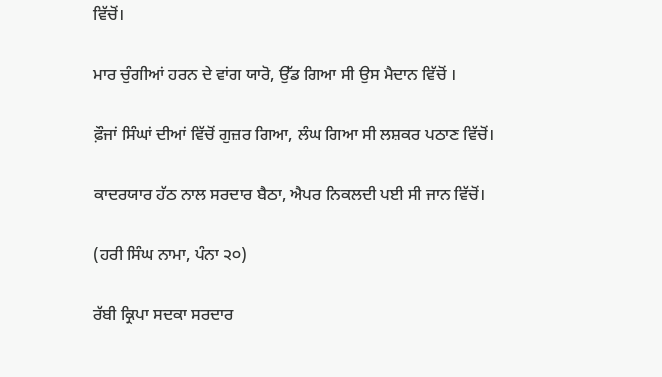ਵਿੱਚੋਂ।

ਮਾਰ ਚੁੰਗੀਆਂ ਹਰਨ ਦੇ ਵਾਂਗ ਯਾਰੋ, ਉੱਡ ਗਿਆ ਸੀ ਉਸ ਮੈਦਾਨ ਵਿੱਚੋਂ ।

ਫ਼ੌਜਾਂ ਸਿੰਘਾਂ ਦੀਆਂ ਵਿੱਚੋਂ ਗੁਜ਼ਰ ਗਿਆ, ਲੰਘ ਗਿਆ ਸੀ ਲਸ਼ਕਰ ਪਠਾਣ ਵਿੱਚੋਂ।

ਕਾਦਰਯਾਰ ਹੱਠ ਨਾਲ ਸਰਦਾਰ ਬੈਠਾ, ਐਪਰ ਨਿਕਲਦੀ ਪਈ ਸੀ ਜਾਨ ਵਿੱਚੋਂ।

(ਹਰੀ ਸਿੰਘ ਨਾਮਾ, ਪੰਨਾ ੨੦)

ਰੱਬੀ ਕ੍ਰਿਪਾ ਸਦਕਾ ਸਰਦਾਰ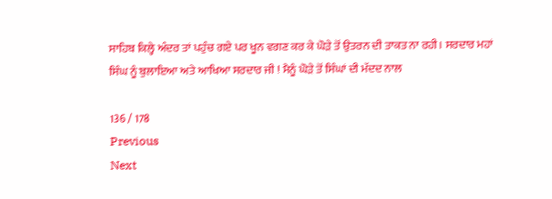ਸਾਹਿਬ ਕਿਲ੍ਹੇ ਅੰਦਰ ਤਾਂ ਪਹੁੰਚ ਗਏ ਪਰ ਖੂਨ ਵਗਣ ਕਰ ਕੇ ਘੋੜੇ ਤੋਂ ਉਤਰਨ ਦੀ ਤਾਕਤ ਨਾ ਰਹੀ। ਸਰਦਾਰ ਮਹਾਂ ਸਿੰਘ ਨੂੰ ਬੁਲਾਇਆ ਅਤੇ ਆਖਿਆ ਸਰਦਾਰ ਜੀ ! ਮੈਨੂੰ ਘੋੜੇ ਤੋਂ ਸਿੰਘਾਂ ਦੀ ਮੱਦਦ ਨਾਲ

136 / 178
Previous
Next